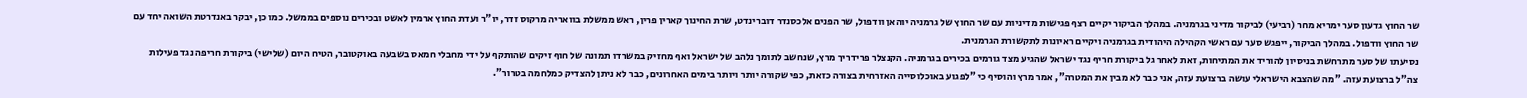שר החוץ גדעון סער ימריא מחר (רביעי) לביקור מדיני בגרמניה. במהלך הביקור יקיים רצף פגישות מדיניות עם שר החוץ של גרמניה יוהאן וודפול, שר הפנים אלכסנדר דוברינדט, שרת החינוך קארין פרין, ראש ממשלת בוואריה מרקוס זדר, יו"ר ועדת החוץ ארמין לאשט ובכירים נוספים בממשל. כמו כן, יבקר באנדרטת השואה יחד עם שר החוץ וודפול. במהלך הביקור, ייפגש סער עם ראשי הקהילה היהודית בגרמניה ויקיים ראיונות לתקשורת הגרמנית.
נסיעתו של סער מתרחשת בניסיון להוריד את המתיחות, זאת לאחר גל ביקורת חריף נגד ישראל שהגיע מצד גורמים בכירים בגרמניה. הקנצלר פרידריך מרץ, שנחשב לתומך נלהב של ישראל ואף מחזיק במשרדו תמונה של חוף זיקים שהותקף על ידי מחבלי חמאס בשבעה באוקטובר, הטיח היום (שלישי) ביקורת חריפה נגד פעילות צה"ל ברצועת עזה. "מה שהצבא הישראלי עושה ברצועת עזה, אני כבר לא מבין את המטרה", אמר מרץ והוסיף כי "לפגוע באוכלוסייה האזרחית בצורה כזאת, כפי שקורה יותר ויותר בימים האחרונים, כבר לא ניתן להצדיק כמלחמה בטרור".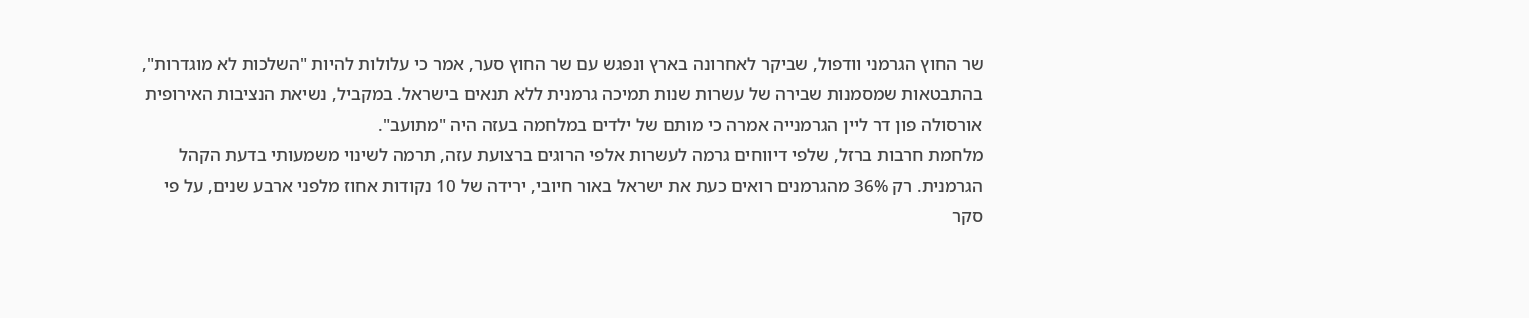שר החוץ הגרמני וודפול, שביקר לאחרונה בארץ ונפגש עם שר החוץ סער, אמר כי עלולות להיות "השלכות לא מוגדרות", בהתבטאות שמסמנות שבירה של עשרות שנות תמיכה גרמנית ללא תנאים בישראל. במקביל, נשיאת הנציבות האירופית אורסולה פון דר ליין הגרמנייה אמרה כי מותם של ילדים במלחמה בעזה היה "מתועב".
מלחמת חרבות ברזל, שלפי דיווחים גרמה לעשרות אלפי הרוגים ברצועת עזה, תרמה לשינוי משמעותי בדעת הקהל הגרמנית. רק 36% מהגרמנים רואים כעת את ישראל באור חיובי, ירידה של 10 נקודות אחוז מלפני ארבע שנים, על פי סקר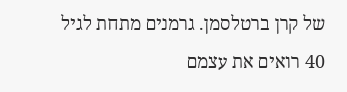של קרן ברטלסמן. גרמנים מתחת לגיל 40 רואים את עצמם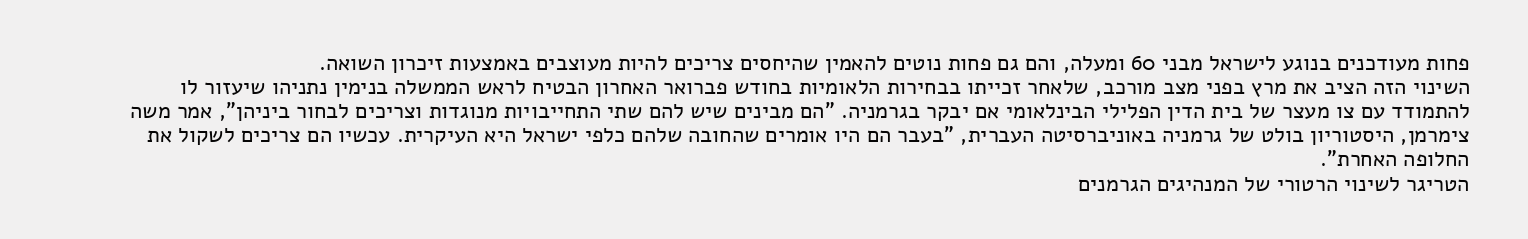פחות מעודכנים בנוגע לישראל מבני 60 ומעלה, והם גם פחות נוטים להאמין שהיחסים צריכים להיות מעוצבים באמצעות זיכרון השואה.
השינוי הזה הציב את מרץ בפני מצב מורכב, שלאחר זכייתו בבחירות הלאומיות בחודש פברואר האחרון הבטיח לראש הממשלה בנימין נתניהו שיעזור לו להתמודד עם צו מעצר של בית הדין הפלילי הבינלאומי אם יבקר בגרמניה. "הם מבינים שיש להם שתי התחייבויות מנוגדות וצריכים לבחור ביניהן", אמר משה צימרמן, היסטוריון בולט של גרמניה באוניברסיטה העברית, "בעבר הם היו אומרים שהחובה שלהם כלפי ישראל היא העיקרית. עכשיו הם צריכים לשקול את החלופה האחרת".
הטריגר לשינוי הרטורי של המנהיגים הגרמנים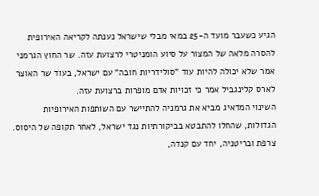הגיע כשעבר מועד ה-25 במאי מבלי שישראל נענתה לקריאה האירופית להסרה מלאה של המצור על סיוע הומניטרי לרצועת עזה. שר החוץ הגרמני אמר שלא יכולה להיות עוד "סולידריות חובה" עם ישראל, בעוד שר האוצר לארס קלינגביל אמר כי זכויות אדם מופרות ברצועת עזה.
השינוי המדאיג מביא את גרמניה להתיישר עם השותפות האירופיות הגדולות, שהחלו להתבטא בביקורתיות נגד ישראל, לאחר תקופה של היסוס. צרפת ובריטניה, יחד עם קנדה,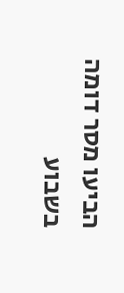הביעו מסר דומה בשבוע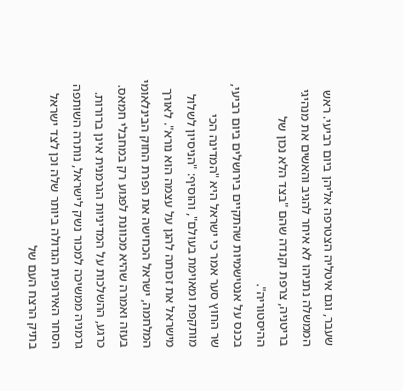שעבר, וגם איטליה הצטרפה אליהן ביום רביעי. ראש הממשלה נתניהו לא איחר להגיב והאשים את מנהיגי בריטניה, צרפת וקנדה שהם "בצד הלא נכון של ההיסטוריה".
בכנס על אנטישמיות שהתקיים בירושלים ביום רביעי, שר החוץ סער אמר כי ישראל היא "המדינה הכי מותקפת ומאוימת בעולם", והוסיף: "הניסיון לשלול מישראל את זכותה להגן על עצמה הוא נורא". לאורך המלחמה, ישראל הכחישה את הפרת החוק הבינלאומי בעזה ואמרה שהיא מכוונת לפגוע רק במחבלי חמאס.
כרגע, ההשלכות על המדיניות הגרמנית אינן ברורות. גרמניה ממשיכה למכור נשק לישראל, נותרה השותפה הסחר האירופית הגדולה ביותר שלה וכן לצד ישראל בתיק הרצח העם של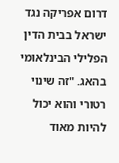דרום אפריקה נגד ישראל בבית הדין הפלילי הבינלאומי בהאג. "זה שינוי רטורי והוא יכול להיות מאוד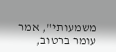משמעותי", אמר עומר ברטוב,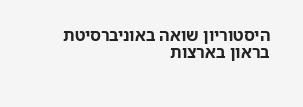היסטוריון שואה באוניברסיטת בראון בארצות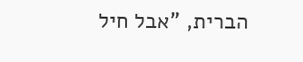הברית, "אבל חיל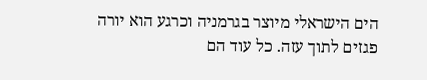הים הישראלי מיוצר בגרמניה וכרגע הוא יורה פגזים לתוך עזה. כל עוד הם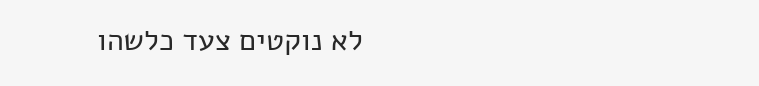לא נוקטים צעד כלשהו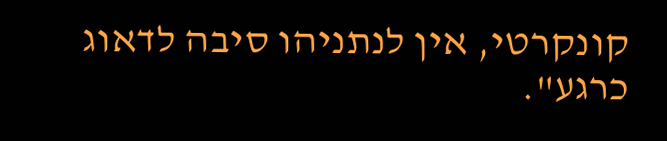קונקרטי, אין לנתניהו סיבה לדאוג כרגע".